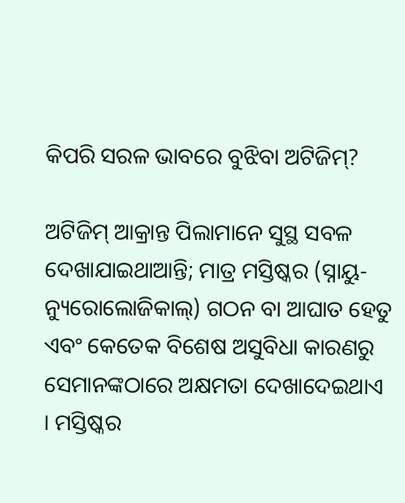କିପରି ସରଳ ଭାବରେ ବୁଝିବା ଅଟିଜିମ୍?

ଅଟିଜିମ୍ ଆକ୍ରାନ୍ତ ପିଲାମାନେ ସୁସ୍ଥ ସବଳ ଦେଖାଯାଇଥାଆନ୍ତି; ମାତ୍ର ମସ୍ତିଷ୍କର (ସ୍ନାୟୁ-ନ୍ୟୁରୋଲୋଜିକାଲ୍) ଗଠନ ବା ଆଘାତ ହେତୁ ଏବଂ କେତେକ ବିଶେଷ ଅସୁବିଧା କାରଣରୁ ସେମାନଙ୍କଠାରେ ଅକ୍ଷମତା ଦେଖାଦେଇଥାଏ । ମସ୍ତିଷ୍କର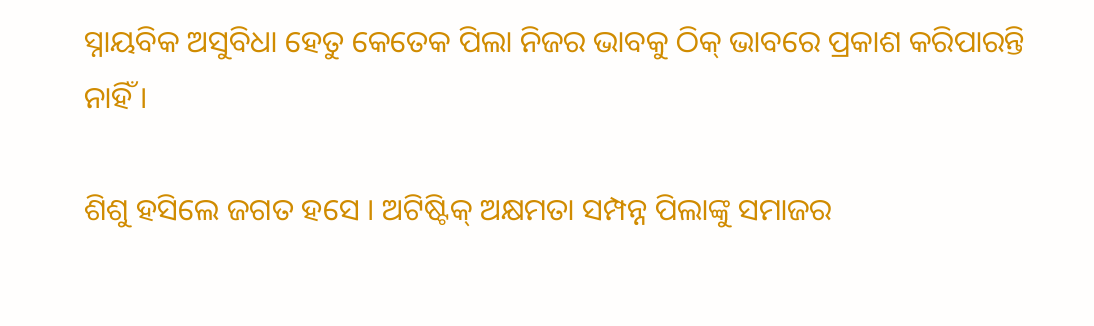ସ୍ନାୟବିକ ଅସୁବିଧା ହେତୁ କେତେକ ପିଲା ନିଜର ଭାବକୁ ଠିକ୍ ଭାବରେ ପ୍ରକାଶ କରିପାରନ୍ତି ନାହିଁ ।

ଶିଶୁ ହସିଲେ ଜଗତ ହସେ । ଅଟିଷ୍ଟିକ୍ ଅକ୍ଷମତା ସମ୍ପନ୍ନ ପିଲାଙ୍କୁ ସମାଜର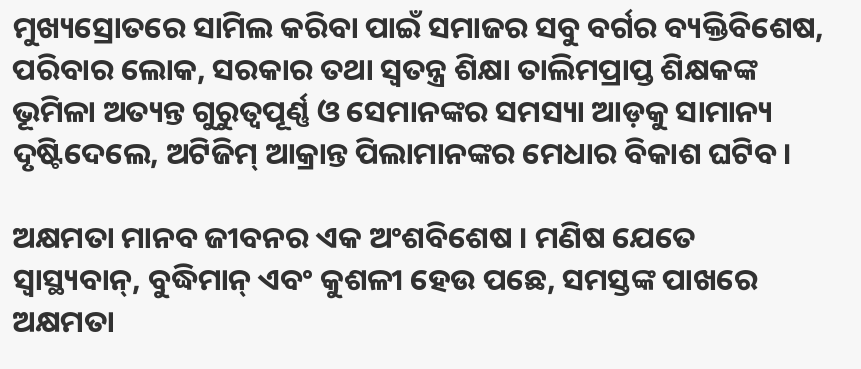ମୁଖ୍ୟସ୍ରୋତରେ ସାମିଲ କରିବା ପାଇଁ ସମାଜର ସବୁ ବର୍ଗର ବ୍ୟକ୍ତିବିଶେଷ, ପରିବାର ଲୋକ, ସରକାର ତଥା ସ୍ୱତନ୍ତ୍ର ଶିକ୍ଷା ତାଲିମପ୍ରାପ୍ତ ଶିକ୍ଷକଙ୍କ ଭୂମିଳା ଅତ୍ୟନ୍ତ ଗୁରୁତ୍ୱପୂର୍ଣ୍ଣ ଓ ସେମାନଙ୍କର ସମସ୍ୟା ଆଡ଼କୁ ସାମାନ୍ୟ ଦୃଷ୍ଟିଦେଲେ, ଅଟିଜିମ୍ ଆକ୍ରାନ୍ତ ପିଲାମାନଙ୍କର ମେଧାର ବିକାଶ ଘଟିବ ।

ଅକ୍ଷମତା ମାନବ ଜୀବନର ଏକ ଅଂଶବିଶେଷ । ମଣିଷ ଯେତେ ସ୍ୱାସ୍ଥ୍ୟବାନ୍, ବୁଦ୍ଧିମାନ୍ ଏବଂ କୁଶଳୀ ହେଉ ପଛେ, ସମସ୍ତଙ୍କ ପାଖରେ ଅକ୍ଷମତା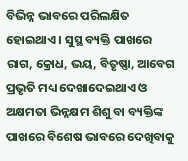ବିଭିନ୍ନ ଭାବରେ ପରିଲକ୍ଷିତ ହୋଇଥାଏ । ସୁସ୍ଥ ବ୍ୟକ୍ତି ପାଖରେ ରାଗ, କ୍ରୋଧ, ଭୟ, ବିତୃଷ୍ଣା, ଆବେଗ ପ୍ରଭୃତି ମଧ୍ୟ ଦେଖାଦେଇଥାଏ ଓ ଅକ୍ଷମତା ଭିନ୍ନକ୍ଷମ ଶିଶୁ ବା ବ୍ୟକ୍ତିଙ୍କ ପାଖରେ ବିଶେଷ ଭାବରେ ଦେଖିବାକୁ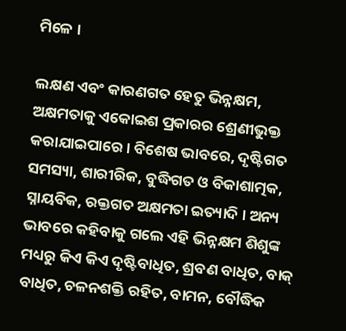ମିଳେ ।

ଲକ୍ଷଣ ଏବଂ କାରଣଗତ ହେତୁ ଭିନ୍ନକ୍ଷମ, ଅକ୍ଷମତାକୁ ଏକୋଇଶ ପ୍ରକାରର ଶ୍ରେଣୀଭୁକ୍ତ କରାଯାଇପାରେ । ବିଶେଷ ଭାବରେ, ଦୃଷ୍ଟିଗତ ସମସ୍ୟା, ଶାରୀରିକ, ବୁଦ୍ଧିଗତ ଓ ବିକାଶାତ୍ମକ, ସ୍ନାୟବିକ, ରକ୍ତଗତ ଅକ୍ଷମତା ଇତ୍ୟାଦି । ଅନ୍ୟ ଭାବରେ କହିବାକୁ ଗଲେ ଏହି ଭିନ୍ନକ୍ଷମ ଶିଶୁଙ୍କ ମଧ୍ୟରୁ କିଏ କିଏ ଦୃଷ୍ଟିବାଧିତ, ଶ୍ରବଣ ବାଧିତ, ବାକ୍ ବାଧିତ, ଚଳନଶକ୍ତି ରହିତ, ବାମନ, ବୌଦ୍ଧିକ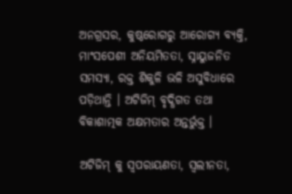ଅନଗ୍ରସର, କୁଷ୍ଠରୋଗରୁ ଆରୋଗ୍ୟ ବ୍ୟକ୍ତି, ମାଂସପେଶୀ ଅନିୟମିତତା, ସ୍ନାୟୁଜନିତ ସମସ୍ୟା, ରକ୍ତ ଶିକୁଳି ଭଳି ଅସୁବିଧାରେ ପଡ଼ିଥାନ୍ତି । ଅଟିଜିମ୍ ବୃଦ୍ଧିଗତ ତଥା ବିକାଶାତ୍ମକ ଅକ୍ଷମତାର ଅନ୍ତର୍ଭୁକ୍ତ ।

ଅଟିଜିମ୍ କୁ ସ୍ୱପରାୟଣତା, ସ୍ୱଲୀନତା,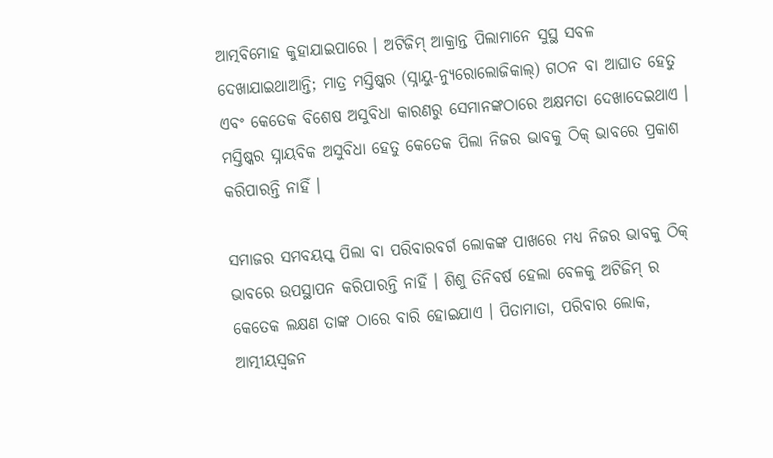ଆତ୍ମବିମୋହ କୁହାଯାଇପାରେ । ଅଟିଜିମ୍ ଆକ୍ରାନ୍ତ ପିଲାମାନେ ସୁସ୍ଥ ସବଳ ଦେଖାଯାଇଥାଆନ୍ତି; ମାତ୍ର ମସ୍ତିଷ୍କର (ସ୍ନାୟୁ-ନ୍ୟୁରୋଲୋଜିକାଲ୍) ଗଠନ ବା ଆଘାତ ହେତୁ ଏବଂ କେତେକ ବିଶେଷ ଅସୁବିଧା କାରଣରୁ ସେମାନଙ୍କଠାରେ ଅକ୍ଷମତା ଦେଖାଦେଇଥାଏ । ମସ୍ତିଷ୍କର ସ୍ନାୟବିକ ଅସୁବିଧା ହେତୁ କେତେକ ପିଲା ନିଜର ଭାବକୁ ଠିକ୍ ଭାବରେ ପ୍ରକାଶ କରିପାରନ୍ତି ନାହିଁ ।

ସମାଜର ସମବୟସ୍କ ପିଲା ବା ପରିବାରବର୍ଗ ଲୋକଙ୍କ ପାଖରେ ମଧ୍ୟ ନିଜର ଭାବକୁ ଠିକ୍ ଭାବରେ ଉପସ୍ଥାପନ କରିପାରନ୍ତି ନାହିଁ । ଶିଶୁ ତିନିବର୍ଷ ହେଲା ବେଳକୁ ଅଟିଜିମ୍ ର କେତେକ ଲକ୍ଷଣ ତାଙ୍କ ଠାରେ ବାରି ହୋଇଯାଏ । ପିତାମାତା, ପରିବାର ଲୋକ, ଆତ୍ମୀୟସ୍ୱଜନ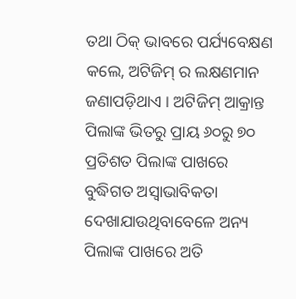ତଥା ଠିକ୍ ଭାବରେ ପର୍ଯ୍ୟବେକ୍ଷଣ କଲେ, ଅଟିଜିମ୍ ର ଲକ୍ଷଣମାନ ଜଣାପଡ଼ିଥାଏ । ଅଟିଜିମ୍ ଆକ୍ରାନ୍ତ ପିଲାଙ୍କ ଭିତରୁ ପ୍ରାୟ ୬୦ରୁ ୭୦ ପ୍ରତିଶତ ପିଲାଙ୍କ ପାଖରେ ବୁଦ୍ଧିଗତ ଅସ୍ୱାଭାବିକତା ଦେଖାଯାଉଥିବାବେଳେ ଅନ୍ୟ ପିଲାଙ୍କ ପାଖରେ ଅତି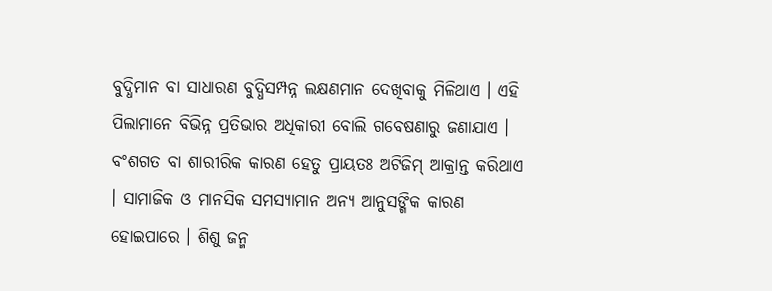ବୁଦ୍ଧିମାନ ବା ସାଧାରଣ ବୁଦ୍ଧିସମ୍ପନ୍ନ ଲକ୍ଷଣମାନ ଦେଖିବାକୁ ମିଳିଥାଏ । ଏହି ପିଲାମାନେ ବିଭିନ୍ନ ପ୍ରତିଭାର ଅଧିକାରୀ ବୋଲି ଗବେଷଣାରୁ ଜଣାଯାଏ । ବଂଶଗତ ବା ଶାରୀରିକ କାରଣ ହେତୁ ପ୍ରାୟତଃ ଅଟିଜିମ୍ ଆକ୍ରାନ୍ତ କରିଥାଏ । ସାମାଜିକ ଓ ମାନସିକ ସମସ୍ୟାମାନ ଅନ୍ୟ ଆନୁସଙ୍ଗିକ କାରଣ ହୋଇପାରେ । ଶିଶୁ ଜନ୍ମ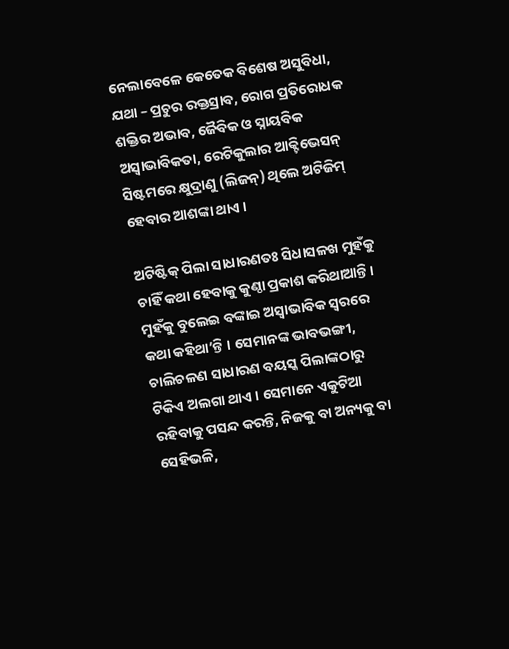ନେଲାବେଳେ କେତେକ ବିଶେଷ ଅସୁବିଧା, ଯଥା – ପ୍ରଚୁର ରକ୍ତସ୍ରାବ, ରୋଗ ପ୍ରତିରୋଧକ ଶକ୍ତିର ଅଭାବ, ଜୈବିକ ଓ ସ୍ନାୟବିକ ଅସ୍ୱାଭାବିକତା, ରେଟିକୁଲାର ଆକ୍ଟିଭେସନ୍ ସିଷ୍ଟମରେ କ୍ଷୁଦ୍ରାଣୁ (ଲିଜନ୍) ଥିଲେ ଅଟିଜିମ୍ ହେବାର ଆଶଙ୍କା ଥାଏ ।

ଅଟିଷ୍ଟିକ୍ ପିଲା ସାଧାରଣତଃ ସିଧାସଳଖ ମୁହଁକୁ ଚାହିଁ କଥା ହେବାକୁ କୁଣ୍ଠା ପ୍ରକାଶ କରିଥାଆନ୍ତି । ମୁହଁକୁ ବୁଲେଇ ବଙ୍କାଇ ଅସ୍ୱାଭାବିକ ସ୍ୱରରେ କଥା କହିଥା’ନ୍ତି । ସେମାନଙ୍କ ଭାବଭଙ୍ଗୀ, ଚାଲିଚଳଣ ସାଧାରଣ ବୟସ୍କ ପିଲାଙ୍କଠାରୁ ଟିକିଏ ଅଲଗା ଥାଏ । ସେମାନେ ଏକୁଟିଆ ରହିବାକୁ ପସନ୍ଦ କରନ୍ତି, ନିଜକୁ ବା ଅନ୍ୟକୁ ବା ସେହିଭଳି,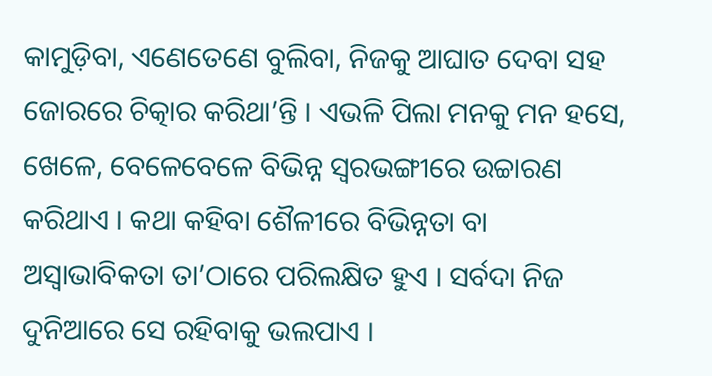କାମୁଡ଼ିବା, ଏଣେତେଣେ ବୁଲିବା, ନିଜକୁ ଆଘାତ ଦେବା ସହ ଜୋରରେ ଚିତ୍କାର କରିଥା’ନ୍ତି । ଏଭଳି ପିଲା ମନକୁ ମନ ହସେ, ଖେଳେ, ବେଳେବେଳେ ବିଭିନ୍ନ ସ୍ୱରଭଙ୍ଗୀରେ ଉଚ୍ଚାରଣ କରିଥାଏ । କଥା କହିବା ଶୈଳୀରେ ବିଭିନ୍ନତା ବା ଅସ୍ୱାଭାବିକତା ତା’ଠାରେ ପରିଲକ୍ଷିତ ହୁଏ । ସର୍ବଦା ନିଜ ଦୁନିଆରେ ସେ ରହିବାକୁ ଭଲପାଏ ।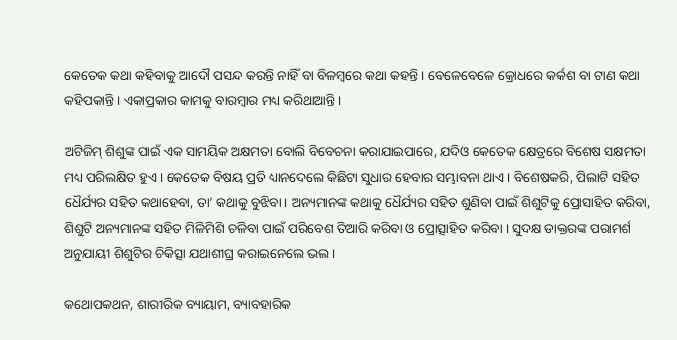କେତେକ କଥା କହିବାକୁ ଆଦୌ ପସନ୍ଦ କରନ୍ତି ନାହିଁ ବା ବିଳମ୍ୱରେ କଥା କହନ୍ତି । ବେଳେବେଳେ କ୍ରୋଧରେ କର୍କଶ ବା ଟାଣ କଥା କହିପକାନ୍ତି । ଏକାପ୍ରକାର କାମକୁ ବାରମ୍ୱାର ମଧ୍ୟ କରିଥାଆନ୍ତି ।

ଅଟିଜିମ୍ ଶିଶୁଙ୍କ ପାଇଁ ଏକ ସାମୟିକ ଅକ୍ଷମତା ବୋଲି ବିବେଚନା କରାଯାଇପାରେ, ଯଦିଓ କେତେକ କ୍ଷେତ୍ରରେ ବିଶେଷ ସକ୍ଷମତା ମଧ୍ୟ ପରିଲକ୍ଷିତ ହୁଏ । କେତେକ ବିଷୟ ପ୍ରତି ଧ୍ୟାନଦେଲେ କିଛିଟା ସୁଧାର ହେବାର ସମ୍ଭାବନା ଥାଏ । ବିଶେଷକରି, ପିଲାଟି ସହିତ ଧୈର୍ଯ୍ୟର ସହିତ କଥାହେବା, ତା’ କଥାକୁ ବୁଝିବା । ଅନ୍ୟମାନଙ୍କ କଥାକୁ ଧୈର୍ଯ୍ୟର ସହିତ ଶୁଣିବା ପାଇଁ ଶିଶୁଟିକୁ ପ୍ରୋସାହିତ କରିବା, ଶିଶୁଟି ଅନ୍ୟମାନଙ୍କ ସହିତ ମିଳିମିଶି ଚଳିବା ପାଇଁ ପରିବେଶ ତିଆରି କରିବା ଓ ପ୍ରୋତ୍ସାହିତ କରିବା । ସୁଦକ୍ଷ ଡାକ୍ତରଙ୍କ ପରାମର୍ଶ ଅନୁଯାୟୀ ଶିଶୁଟିର ଚିକିତ୍ସା ଯଥାଶୀଘ୍ର କରାଇନେଲେ ଭଲ ।

କଥୋପକଥନ, ଶାରୀରିକ ବ୍ୟାୟାମ, ବ୍ୟାବହାରିକ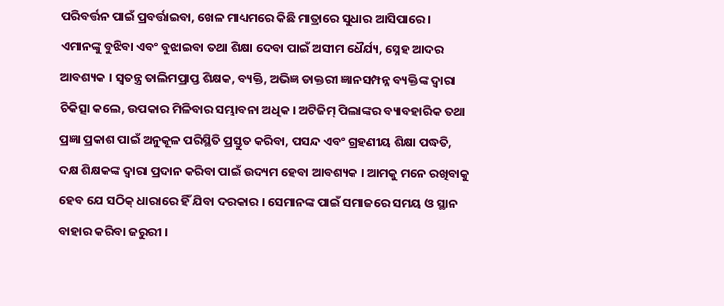ପରିବର୍ତ୍ତନ ପାଇଁ ପ୍ରବର୍ତ୍ତାଇବା, ଖେଳ ମାଧ୍ୟମରେ କିଛି ମାତ୍ରାରେ ସୁଧାର ଆସିପାରେ । ଏମାନଙ୍କୁ ବୁଝିବା ଏବଂ ବୁଝାଇବା ତଥା ଶିକ୍ଷା ଦେବା ପାଇଁ ଅସୀମ ଧୈର୍ଯ୍ୟ, ସ୍ନେହ ଆଦର ଆବଶ୍ୟକ । ସ୍ୱତନ୍ତ୍ର ତାଲିମପ୍ରାପ୍ତ ଶିକ୍ଷକ, ବ୍ୟକ୍ତି, ଅଭିଜ୍ଞ ଡାକ୍ତରୀ ଜ୍ଞାନସମ୍ପନ୍ନ ବ୍ୟକ୍ତିଙ୍କ ଦ୍ୱାରା ଚିକିତ୍ସା କଲେ, ଉପକାର ମିଳିବାର ସମ୍ଭାବନା ଅଧିକ । ଅଟିଜିମ୍ ପିଲାଙ୍କର ବ୍ୟାବହାରିକ ତଥା ପ୍ରଜ୍ଞା ପ୍ରକାଶ ପାଇଁ ଅନୁକୂଳ ପରିସ୍ଥିତି ପ୍ରସ୍ତୁତ କରିବା, ପସନ୍ଦ ଏବଂ ଗ୍ରହଣୀୟ ଶିକ୍ଷା ପଦ୍ଧତି, ଦକ୍ଷ ଶିକ୍ଷକଙ୍କ ଦ୍ୱାରା ପ୍ରଦାନ କରିବା ପାଇଁ ଉଦ୍ୟମ ହେବା ଆବଶ୍ୟକ । ଆମକୁ ମନେ ରଖିବାକୁ ହେବ ଯେ ସଠିକ୍ ଧାରାରେ ହିଁ ଯିବା ଦରକାର । ସେମାନଙ୍କ ପାଇଁ ସମାଜରେ ସମୟ ଓ ସ୍ଥାନ ବାହାର କରିବା ଜରୁରୀ ।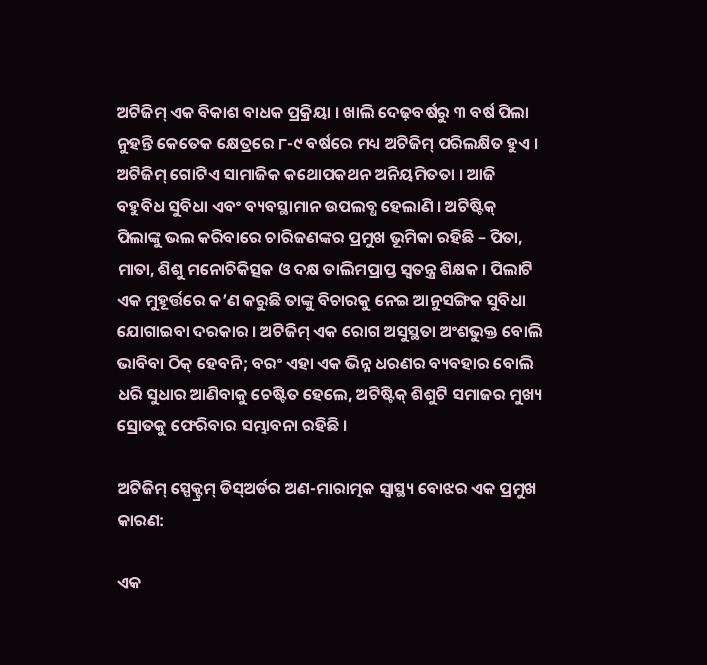ଅଟିଜିମ୍ ଏକ ବିକାଶ ବାଧକ ପ୍ରକ୍ରିୟା । ଖାଲି ଦେଢ଼ବର୍ଷରୁ ୩ ବର୍ଷ ପିଲା ନୁହନ୍ତି କେତେକ କ୍ଷେତ୍ରରେ ୮-୯ ବର୍ଷରେ ମଧ୍ୟ ଅଟିଜିମ୍ ପରିଲକ୍ଷିତ ହୁଏ । ଅଟିଜିମ୍ ଗୋଟିଏ ସାମାଜିକ କଥୋପକଥନ ଅନିୟମିତତା । ଆଜି ବହୁବିଧ ସୁବିଧା ଏବଂ ବ୍ୟବସ୍ଥାମାନ ଉପଲବ୍ଧ ହେଲାଣି । ଅଟିଷ୍ଟିକ୍ ପିଲାଙ୍କୁ ଭଲ କରିବାରେ ଚାରିଜଣଙ୍କର ପ୍ରମୁଖ ଭୂମିକା ରହିଛି – ପିତା, ମାତା, ଶିଶୁ ମନୋଚିକିତ୍ସକ ଓ ଦକ୍ଷ ତାଲିମପ୍ରାପ୍ତ ସ୍ୱତନ୍ତ୍ର ଶିକ୍ଷକ । ପିଲାଟି ଏକ ମୁହୂର୍ତ୍ତରେ କ’ଣ କରୁଛି ତାଙ୍କୁ ବିଚାରକୁ ନେଇ ଆନୁସଙ୍ଗିକ ସୁବିଧା ଯୋଗାଇବା ଦରକାର । ଅଟିଜିମ୍ ଏକ ରୋଗ ଅସୁସ୍ଥତା ଅଂଶଭୁକ୍ତ ବୋଲି ଭାବିବା ଠିକ୍ ହେବନି; ବରଂ ଏହା ଏକ ଭିନ୍ନ ଧରଣର ବ୍ୟବହାର ବୋଲି ଧରି ସୁଧାର ଆଣିବାକୁ ଚେଷ୍ଟିତ ହେଲେ, ଅଟିଷ୍ଟିକ୍ ଶିଶୁଟି ସମାଜର ମୁଖ୍ୟ ସ୍ରୋତକୁ ଫେରିବାର ସମ୍ଭାବନା ରହିଛି ।

ଅଟିଜିମ୍ ସ୍ପେକ୍ଟ୍ରମ୍ ଡିସ୍‌ଅର୍ଡର ଅଣ-ମାରାତ୍ମକ ସ୍ୱାସ୍ଥ୍ୟ ବୋଝର ଏକ ପ୍ରମୁଖ କାରଣ:

ଏକ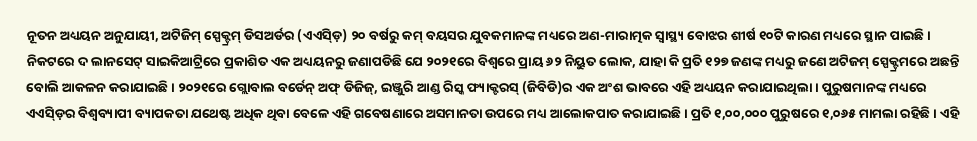ନୂତନ ଅଧ୍ୟୟନ ଅନୁଯାୟୀ, ଅଟିଜିମ୍ ସ୍ପେକ୍ଟ୍ରମ୍ ଡିସଅର୍ଡର (ଏଏସ୍ଡ଼ି) ୨୦ ବର୍ଷରୁ କମ୍ ବୟସର ଯୁବକମାନଙ୍କ ମଧ୍ୟରେ ଅଣ-ମାରାତ୍ମକ ସ୍ୱାସ୍ଥ୍ୟ ବୋଝର ଶୀର୍ଷ ୧୦ଟି କାରଣ ମଧ୍ୟରେ ସ୍ଥାନ ପାଇଛି । ନିକଟରେ ଦ ଲାନସେଟ୍ ସାଇକିଆଟ୍ରିରେ ପ୍ରକାଶିତ ଏକ ଅଧ୍ୟୟନରୁ ଜଣାପଡିଛି ଯେ ୨୦୨୧ରେ ବିଶ୍ୱରେ ପ୍ରାୟ ୬୨ ନିୟୁତ ଲୋକ, ଯାହା କି ପ୍ରତି ୧୨୭ ଜଣଙ୍କ ମଧ୍ୟରୁ ଜଣେ ଅଟିଜମ୍ ସ୍ପେକ୍ଟ୍ରମରେ ଅଛନ୍ତି ବୋଲି ଆକଳନ କରାଯାଇଛି । ୨୦୨୧ରେ ଗ୍ଲୋବାଲ ବର୍ଡେନ୍ ଅଫ୍ ଡିଜିଜ୍, ଇଞ୍ଜୁରି ଆଣ୍ଡ ରିସ୍କ ଫ୍ୟାକ୍ଟରସ୍ (ଜିବିଡି)ର ଏକ ଅଂଶ ଭାବରେ ଏହି ଅଧ୍ୟୟନ କରାଯାଇଥିଲା । ପୁରୁଷମାନଙ୍କ ମଧ୍ୟରେ ଏଏସ୍ଡ଼ିର ବିଶ୍ୱବ୍ୟାପୀ ବ୍ୟାପକତା ଯଥେଷ୍ଟ ଅଧିକ ଥିବା ବେଳେ ଏହି ଗବେଷଣାରେ ଅସମାନତା ଉପରେ ମଧ୍ୟ ଆଲୋକପାତ କରାଯାଇଛି । ପ୍ରତି ୧,୦୦,୦୦୦ ପୁରୁଷରେ ୧,୦୬୫ ମାମଲା ରହିଛି । ଏହି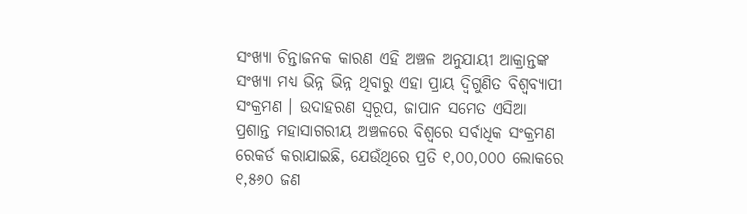ସଂଖ୍ୟା ଚିନ୍ତାଜନକ କାରଣ ଏହି ଅଞ୍ଚଳ ଅନୁଯାୟୀ ଆକ୍ରାନ୍ତଙ୍କ ସଂଖ୍ୟା ମଧ୍ୟ ଭିନ୍ନ ଭିନ୍ନ ଥିବାରୁ ଏହା ପ୍ରାୟ ଦ୍ୱିଗୁଣିତ ବିଶ୍ୱବ୍ୟାପୀ ସଂକ୍ରମଣ । ଉଦାହରଣ ସ୍ୱରୂପ, ଜାପାନ ସମେତ ଏସିଆ ପ୍ରଶାନ୍ତ ମହାସାଗରୀୟ ଅଞ୍ଚଳରେ ବିଶ୍ୱରେ ସର୍ବାଧିକ ସଂକ୍ରମଣ ରେକର୍ଡ କରାଯାଇଛି, ଯେଉଁଥିରେ ପ୍ରତି ୧,୦୦,୦୦୦ ଲୋକରେ ୧,୫୬୦ ଜଣ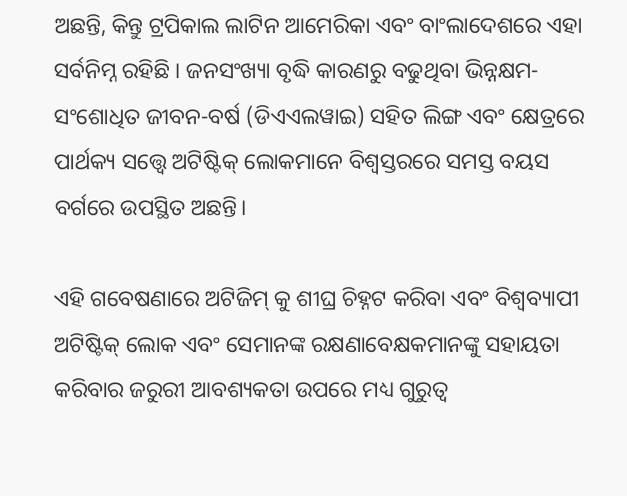ଅଛନ୍ତି, କିନ୍ତୁ ଟ୍ରପିକାଲ ଲାଟିନ ଆମେରିକା ଏବଂ ବାଂଲାଦେଶରେ ଏହା ସର୍ବନିମ୍ନ ରହିଛି । ଜନସଂଖ୍ୟା ବୃଦ୍ଧି କାରଣରୁ ବଢୁଥିବା ଭିନ୍ନକ୍ଷମ-ସଂଶୋଧିତ ଜୀବନ-ବର୍ଷ (ଡିଏଏଲୱାଇ) ସହିତ ଲିଙ୍ଗ ଏବଂ କ୍ଷେତ୍ରରେ ପାର୍ଥକ୍ୟ ସତ୍ତ୍ୱେ ଅଟିଷ୍ଟିକ୍ ଲୋକମାନେ ବିଶ୍ୱସ୍ତରରେ ସମସ୍ତ ବୟସ ବର୍ଗରେ ଉପସ୍ଥିତ ଅଛନ୍ତି।

ଏହି ଗବେଷଣାରେ ଅଟିଜିମ୍ କୁ ଶୀଘ୍ର ଚିହ୍ନଟ କରିବା ଏବଂ ବିଶ୍ୱବ୍ୟାପୀ ଅଟିଷ୍ଟିକ୍ ଲୋକ ଏବଂ ସେମାନଙ୍କ ରକ୍ଷଣାବେକ୍ଷକମାନଙ୍କୁ ସହାୟତା କରିବାର ଜରୁରୀ ଆବଶ୍ୟକତା ଉପରେ ମଧ୍ୟ ଗୁରୁତ୍ୱ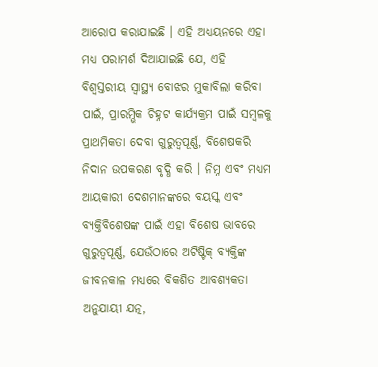ଆରୋପ କରାଯାଇଛି । ଏହି ଅଧ୍ୟୟନରେ ଏହା ମଧ୍ୟ ପରାମର୍ଶ ଦିଆଯାଇଛି ଯେ, ଏହି ବିଶ୍ୱସ୍ତରୀୟ ସ୍ୱାସ୍ଥ୍ୟ ବୋଝର ମୁକାବିଲା କରିବା ପାଇଁ, ପ୍ରାରମ୍ଭିକ ଚିହ୍ନଟ କାର୍ଯ୍ୟକ୍ରମ ପାଇଁ ସମ୍ବଳକୁ ପ୍ରାଥମିକତା ଦେବା ଗୁରୁତ୍ୱପୂର୍ଣ୍ଣ, ବିଶେଷକରି ନିଦାନ ଉପକରଣ ବୃଦ୍ଧି କରି । ନିମ୍ନ ଏବଂ ମଧ୍ୟମ ଆୟକାରୀ ଦେଶମାନଙ୍କରେ ବୟସ୍କ ଏବଂ ବ୍ୟକ୍ତିବିଶେଷଙ୍କ ପାଇଁ ଏହା ବିଶେଷ ଭାବରେ ଗୁରୁତ୍ୱପୂର୍ଣ୍ଣ, ଯେଉଁଠାରେ ଅଟିଷ୍ଟିକ୍ ବ୍ୟକ୍ତିଙ୍କ ଜୀବନକାଳ ମଧ୍ୟରେ ବିକଶିତ ଆବଶ୍ୟକତା ଅନୁଯାୟୀ ଯତ୍ନ,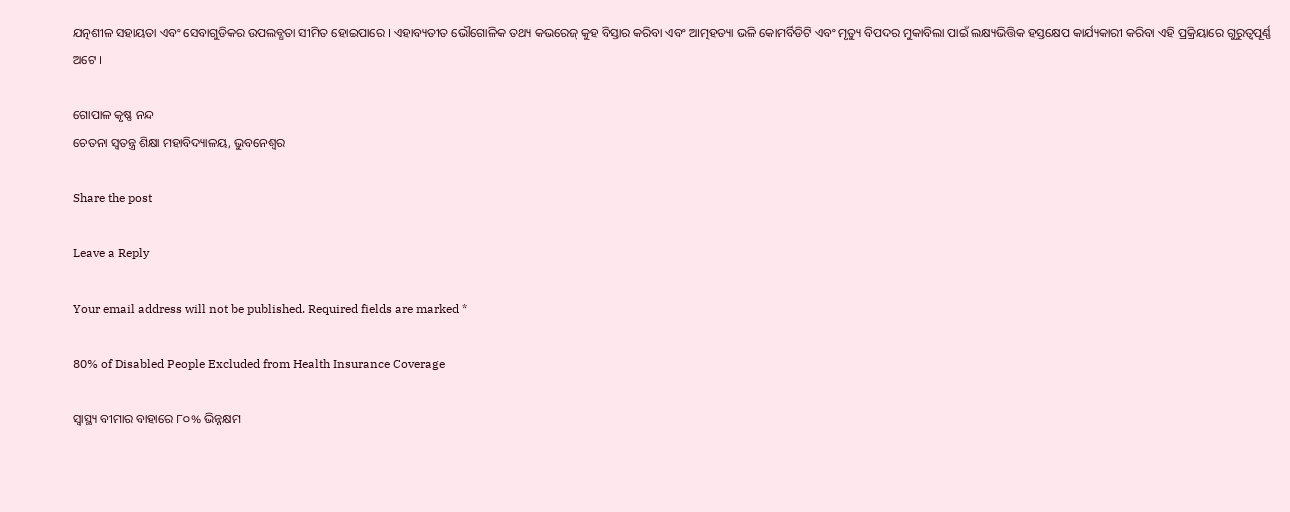ଯତ୍ନଶୀଳ ସହାୟତା ଏବଂ ସେବାଗୁଡିକର ଉପଲବ୍ଧତା ସୀମିତ ହୋଇପାରେ । ଏହାବ୍ୟତୀତ ଭୌଗୋଳିକ ତଥ୍ୟ କଭରେଜ୍ କୁହ ବିସ୍ତାର କରିବା ଏବଂ ଆତ୍ମହତ୍ୟା ଭଳି କୋମର୍ବିଡିଟି ଏବଂ ମୃତ୍ୟୁ ବିପଦର ମୁକାବିଲା ପାଇଁ ଲକ୍ଷ୍ୟଭିତ୍ତିକ ହସ୍ତକ୍ଷେପ କାର୍ଯ୍ୟକାରୀ କରିବା ଏହି ପ୍ରକ୍ରିୟାରେ ଗୁରୁତ୍ୱପୂର୍ଣ୍ଣ ଅଟେ ।

ଗୋପାଳ କୃଷ୍ଣ ନନ୍ଦ
ଚେତନା ସ୍ୱତନ୍ତ୍ର ଶିକ୍ଷା ମହାବିଦ୍ୟାଳୟ, ଭୁବନେଶ୍ୱର

Share the post

Leave a Reply

Your email address will not be published. Required fields are marked *

80% of Disabled People Excluded from Health Insurance Coverage

ସ୍ୱାସ୍ଥ୍ୟ ବୀମାର ବାହାରେ ୮୦% ଭିନ୍ନକ୍ଷମ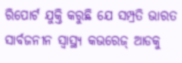ରିପୋର୍ଟ ଯୁକ୍ତି କରୁଛି ଯେ ସମ୍ପ୍ରତି ଭାରତ ସାର୍ବଜନୀନ ସ୍ୱାସ୍ଥ୍ୟ କଭରେଜ୍ ଆଡକୁ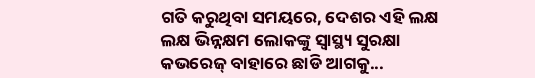ଗତି କରୁଥିବା ସମୟରେ, ଦେଶର ଏହି ଲକ୍ଷ ଲକ୍ଷ ଭିନ୍ନକ୍ଷମ ଲୋକଙ୍କୁ ସ୍ୱାସ୍ଥ୍ୟ ସୁରକ୍ଷା କଭରେଜ୍ ବାହାରେ ଛାଡି ଆଗକୁ...